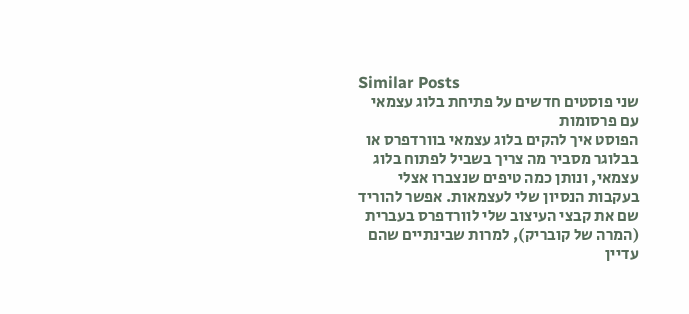Similar Posts
שני פוסטים חדשים על פתיחת בלוג עצמאי עם פרסומות
הפוסט איך להקים בלוג עצמאי בוורדפרס או בבלוגר מסביר מה צריך בשביל לפתוח בלוג עצמאי, ונותן כמה טיפים שנצברו אצלי בעקבות הנסיון שלי לעצמאות. אפשר להוריד שם את קבצי העיצוב שלי לוורדפרס בעברית (המרה של קובריק), למרות שבינתיים שהם עדיין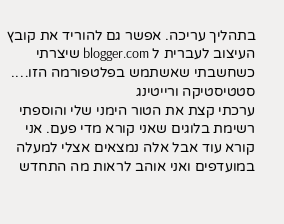בתהליך עריכה. אפשר גם להוריד את קובץ העיצוב לעברית ל blogger.com שיצרתי כשחשבתי שאשתמש בפלטפורמה הזו….
סטטיסטיקה ורייטינג
ערכתי קצת את הטור הימני שלי והוספתי רשימת בלוגים שאני קורא מדי פעם. אני קורא עוד אבל אלה נמצאים אצלי למעלה במועדפים ואני אוהב לראות מה התחדש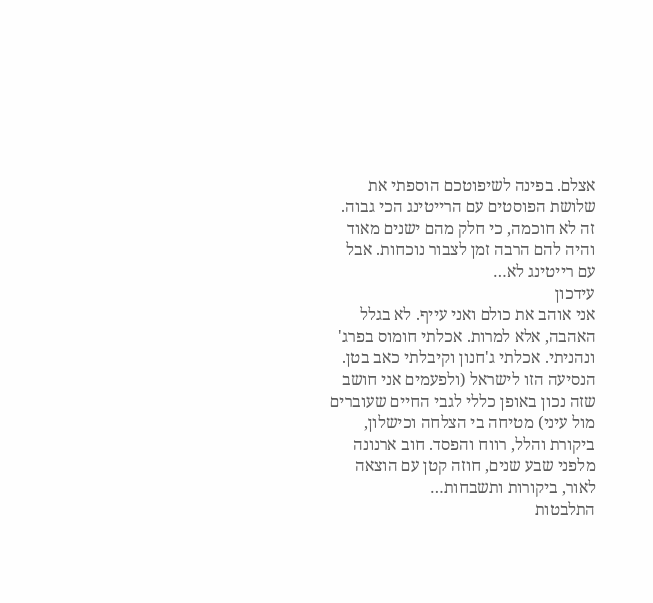אצלם. בפינה לשיפוטכם הוספתי את שלושת הפוסטים עם הרייטינג הכי גבוה. זה לא חוכמה, כי חלק מהם ישנים מאוד והיה להם הרבה זמן לצבור נוכחות. אבל עם רייטינג לא…
עידכון
אני אוהב את כולם ואני עייף. לא בגלל האהבה, אלא למרות. אכלתי חומוס בפרג' ונהניתי. אכלתי ג'חנון וקיבלתי כאב בטן. הנסיעה הזו לישראל (ולפעמים אני חושב שזה נכון באופן כללי לגבי החיים שעוברים מול עיני) מטיחה בי הצלחה וכישלון, ביקורת והלל, רווח והפסד. חוב ארנונה מלפני שבע שנים, חוזה קטן עם הוצאה לאור, ביקורות ותשבחות…
התלבטות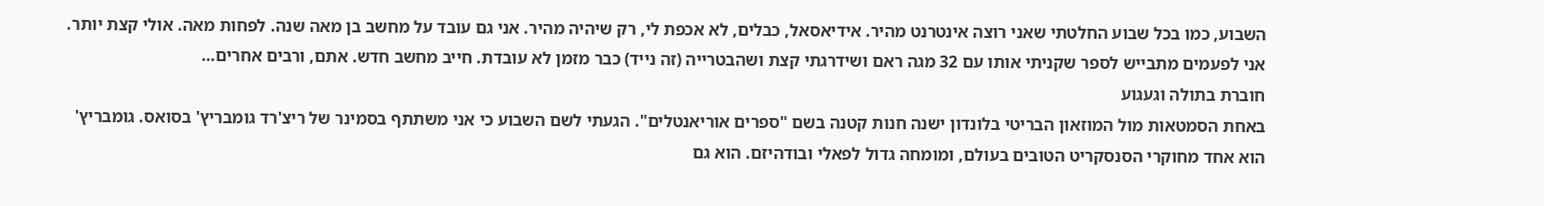השבוע, כמו בכל שבוע החלטתי שאני רוצה אינטרנט מהיר. אידיאסאל, כבלים, לא אכפת לי, רק שיהיה מהיר. אני גם עובד על מחשב בן מאה שנה. לפחות מאה. אולי קצת יותר. אני לפעמים מתבייש לספר שקניתי אותו עם 32 מגה ראם ושידרגתי קצת ושהבטרייה (זה נייד) כבר מזמן לא עובדת. חייב מחשב חדש. אתם, ורבים אחרים…
חוברת בתולה וגעגוע
באחת הסמטאות מול המוזאון הבריטי בלונדון ישנה חנות קטנה בשם "ספרים אוריאנטלים". הגעתי לשם השבוע כי אני משתתף בסמינר של ריצ'רד גומבריץ' בסואס. גומבריץ' הוא אחד מחוקרי הסנסקריט הטובים בעולם, ומומחה גדול לפאלי ובודהיזם. הוא גם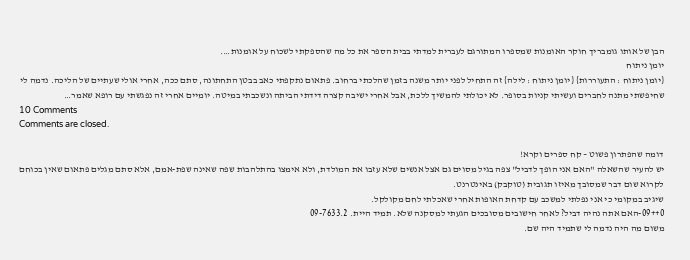הבן של אותו גומבריך חוקר האומנות שמספרו המתורגם לעברית למדתי בבית הספר את כל מה שהספקתי לשכוח על אומנות….
יומן ניתוח
{יומן ניתוח : התעוררות} {יומן ניתוח : לילה} זה התחיל לפני יותר משנה בזמן שהלכתי ברחוב. פתאום נתקפתי כאב בבטן התחתונה, סתם ככה, אחרי אולי שעתיים של הליכה. נדמה לי שחיפשתי מתנה לחברים ועשיתי קניות בסופר. לא יכולתי להמשיך ללכת, אבל אחרי ישיבה קצרה דידתי הביתה ונשכבתי במיטה. יומיים אחרי זה נפגשתי עם רופא שאמר…
10 Comments
Comments are closed.

דומה שהפתרון פשוט – קח ספרים וקרא!
יש להעיר שהשאלה "האם אני הופך לדביל" צפה בגיל מסוים גם אצל אנשים שלא עזבו את המולדת, ולא אימצו בהתלהבות שפה שאינה שפת-אמם, אלא סתם מגלים פתאום שאין בכוחם לקרוא שום דבר שמסובך מאיזו תגובית (טוקבק) באינטרנט.
שיגיב במקומי כי אני נפלתי למשכב עם קדחת האופות אחרי שאכלתי לחם מקולקל.
0++09-האם אתה נהיה דביל? לאחר חישובים מסובכים הגעתי למסקנה שלא. תמיד היית. 09-7633.2
משום מה היה נדמה לי שתמיד היה שם.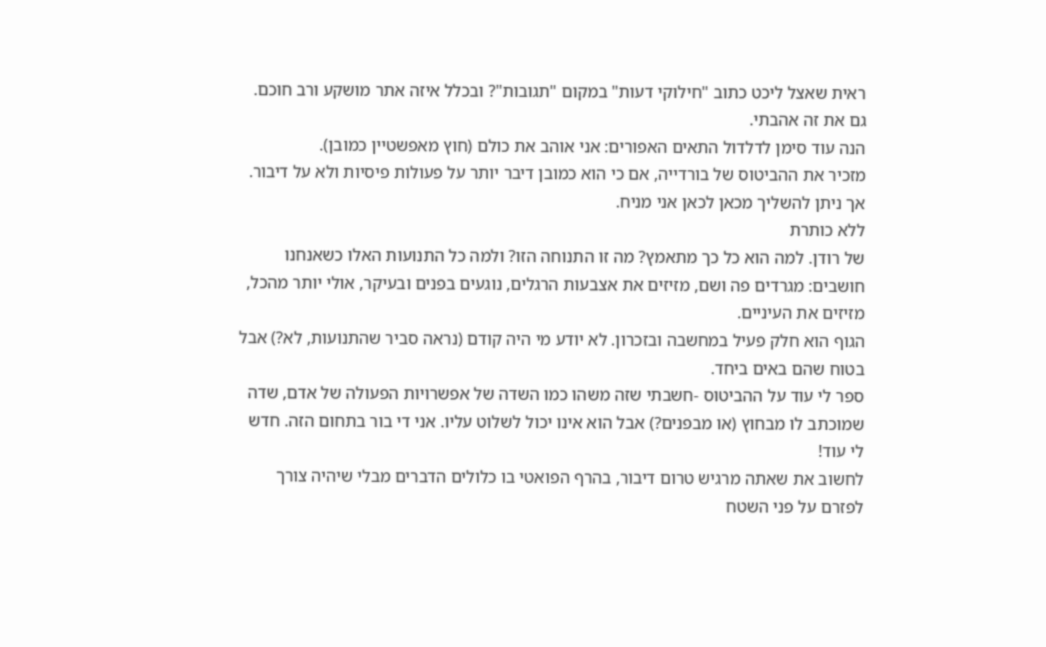ראית שאצל ליכט כתוב "חילוקי דעות" במקום "תגובות"? ובכלל איזה אתר מושקע ורב חוכם.
גם את זה אהבתי.
הנה עוד סימן לדלדול התאים האפורים: אני אוהב את כולם (חוץ מאפשטיין כמובן).
מזכיר את ההביטוס של בורדייה, אם כי הוא כמובן דיבר יותר על פעולות פיסיות ולא על דיבור. אך ניתן להשליך מכאן לכאן אני מניח.
ללא כותרת
של רודן. למה הוא כל כך מתאמץ? מה זו התנוחה הזו? ולמה כל התנועות האלו כשאנחנו חושבים: מגרדים פה ושם, מזיזים את אצבעות הרגלים, נוגעים בפנים ובעיקר, אולי יותר מהכל, מזיזים את העיניים.
הגוף הוא חלק פעיל במחשבה ובזכרון. לא יודע מי היה קודם (נראה סביר שהתנועות, לא?) אבל בטוח שהם באים ביחד.
ספר לי עוד על ההביטוס -חשבתי שזה משהו כמו השדה של אפשרויות הפעולה של אדם, שדה שמוכתב לו מבחוץ (או מבפנים?) אבל הוא אינו יכול לשלוט עליו. אני די בור בתחום הזה. חדש לי עוד!
לחשוב את שאתה מרגיש טרום דיבור, בהרף הפואטי בו כלולים הדברים מבלי שיהיה צורך לפזרם על פני השטח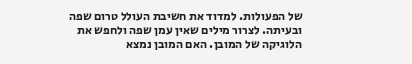של הפעולות. למדוד את חשיבת העולל טרום שפה ובעיתה. לצרור מילים שאין עמן שפה ולחפש את הלוגיקה של המובן. האם המובן נמצא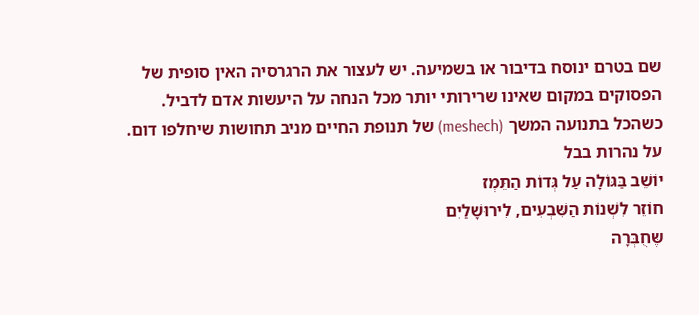שם בטרם ינוסח בדיבור או בשמיעה. יש לעצור את הרגרסיה האין סופית של הפסוקים במקום שאינו שרירותי יותר מכל הנחה על היעשות אדם לדביל. כשהכל בתנועה המשך (meshech) של תנופת החיים מניב תחושות שיחלפו דום.
על נהרות בבל
יוֹשֵׁב בַּגּוֹלָה עַל גְּדוֹת הַתֵּמְז
חוֹזֵר לִשְׁנוֹת הַשִּׁבְעִים, לִירוּשָׁלַיִם
שֶּחֻבְּרָה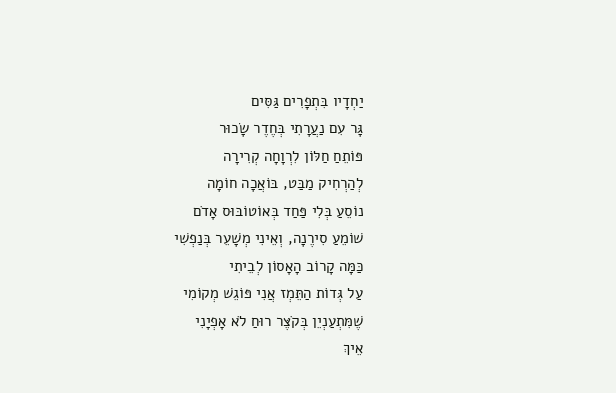יַחְדָיו בִּתְפָרִים גַּסִּים
גָּר עִם נַעֲרָתִי בְּחֶדֶר שָׂכוּר
פּוֹתֵחַ חַלּוֹן לִרְוָחָה קְרִירָה
לְהַרְחִיק מַבַּט, בּוֹאֲכָה חוֹמָה
נוֹסֵעַ בְּלִי פַּחַד בְּאוֹטוֹבּוּס אָדֹם
שׁוֹמֵעַ סִירֶנָה, וְאֵינִי מְשָׁעֵר בְּנַפְשִׁי
כַּמָּה קָרוֹב הָאָסוֹן לְבֵיתִי
עַל גְּדוֹת הַתֵּמְז אֲנִי פּוֹגֵשׁ מְקוֹמִי
שֶׁמִּתְעַנְיֵן בְּקֹצֶּר רוּחַ לֹא אָפְיָנִי
אֵיךְ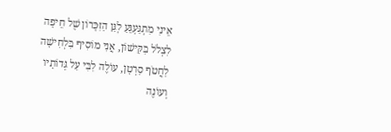אֵינִי מִתְגַּעְגֵּעַ לְגַּן הַזִּכָּרוֹן שֶׁל חֵיפָה
לִצְלֹל בַּקִּישׁוֹן, אֲנִי מוֹסִיף בִּלְחִישָׁה
לַחֲטֹף סַרְטָן, עוֹלֶה לִבִּי עַל גְּדוֹתָיו
וְעוֹנֶה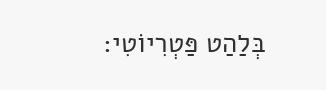בְּלַהַט פַּטְרִיוֹטִי: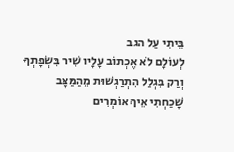בֵּיתִי עַל הגב
לְעוֹלָם לֹא אֶכְתוֹב עָלָיו שִׁיר בִּשְׂפָתְךָ
וְרַק בִּגְלַל הִתְרַגְשׁוּת מֵהַמַּצָּב
שָׁכַחְתִי אֵיךְ אוֹמְרִים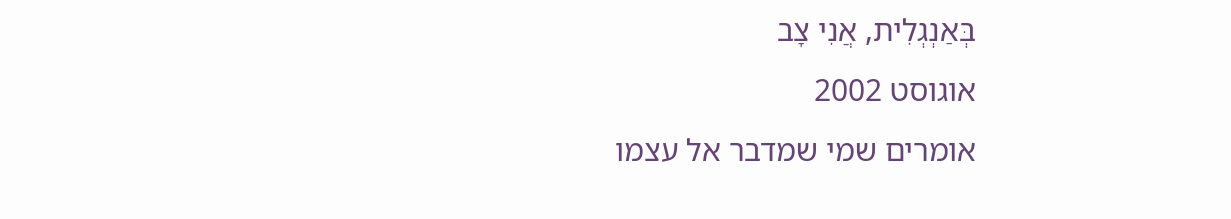בְּאַנְגְלִית, אֲנִי צָב
אוגוסט 2002
אומרים שמי שמדבר אל עצמו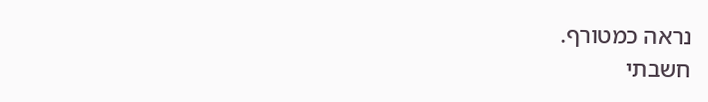נראה כמטורף.
חשבתי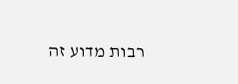רבות מדוע זה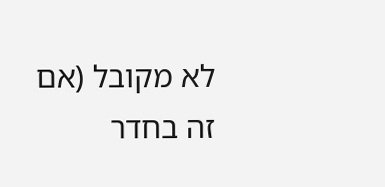לא מקובל (אם זה בחדר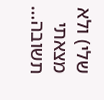שלי) ולא מצאתי תשובה…